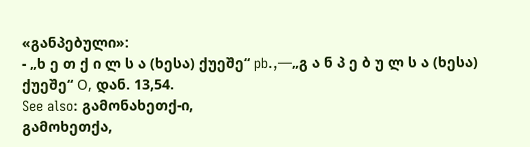«განპებული»:
- „ხ ე თ ქ ი ლ ს ა (ხესა) ქუეშე“ pb.,—„გ ა ნ პ ე ბ უ ლ ს ა (ხესა) ქუეშე“ О, დან. 13,54.
See also: გამონახეთქ-ი,
გამოხეთქა,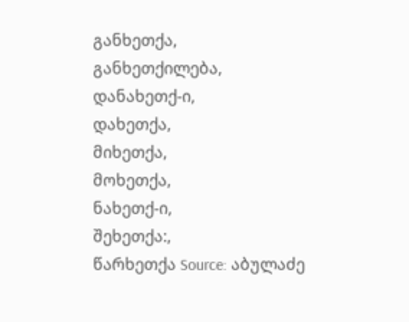განხეთქა,
განხეთქილება,
დანახეთქ-ი,
დახეთქა,
მიხეთქა,
მოხეთქა,
ნახეთქ-ი,
შეხეთქა:,
წარხეთქა Source: აბულაძე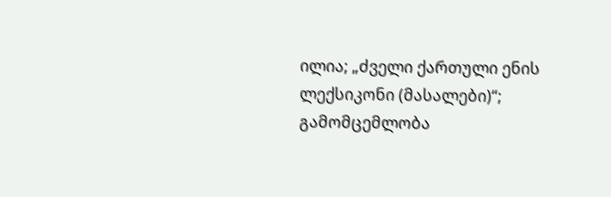ილია; „ძველი ქართული ენის ლექსიკონი (მასალები)“; გამომცემლობა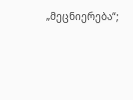„მეცნიერება“;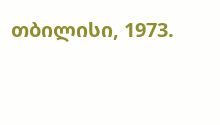თბილისი, 1973.